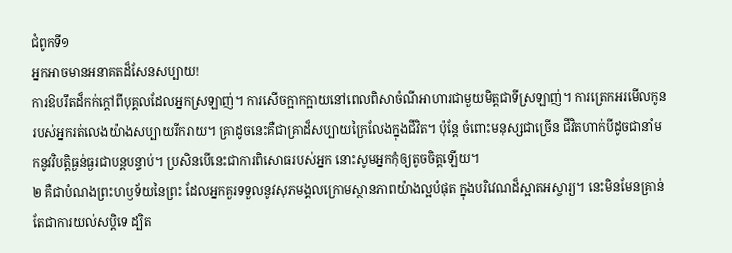ជំពូកទី១
អ្នកអាចមានអនាគតដ៏សែនសប្បាយ!
ការឱបរឹតដ៏កក់ក្ដៅពីបុគ្គលដែលអ្នកស្រឡាញ់។ ការសើចក្អាកក្អាយនៅពេលពិសាចំណីអាហារជាមួយមិត្តជាទីស្រឡាញ់។ ការត្រេកអរមើលកូនរបស់អ្នករត់លេងយ៉ាងសប្បាយរីករាយ។ គ្រាដូចនេះគឺជាគ្រាដ៏សប្បាយក្រៃលែងក្នុងជីវិត។ ប៉ុន្តែ ចំពោះមនុស្សជាច្រើន ជីវិតហាក់បីដូចជានាំមកនូវវិបត្ដិធ្ងន់ធ្ងរជាបន្តបន្ទាប់។ ប្រសិនបើនេះជាការពិសោធរបស់អ្នក នោះសូមអ្នកកុំឲ្យតូចចិត្តឡើយ។
២ គឺជាបំណងព្រះហឫទ័យនៃព្រះ ដែលអ្នកគួរទទួលនូវសុភមង្គលក្រោមស្ថានភាពយ៉ាងល្អបំផុត ក្នុងបរិវេណដ៏ស្អាតអស្ចារ្យ។ នេះមិនមែនគ្រាន់តែជាការយល់សប្ដិទេ ដ្បិត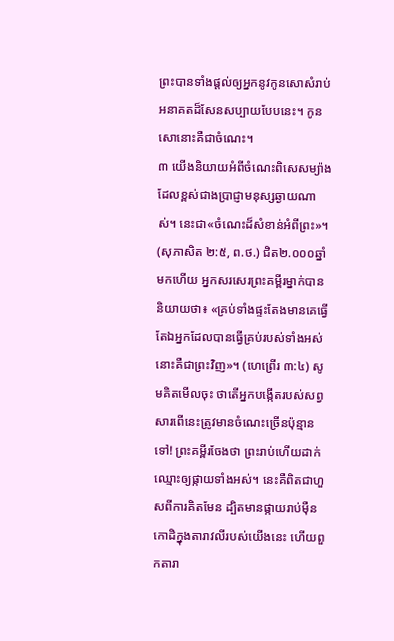ព្រះបានទាំងផ្ដល់ឲ្យអ្នកនូវកូនសោសំរាប់អនាគតដ៏សែនសប្បាយបែបនេះ។ កូនសោនោះគឺជាចំណេះ។
៣ យើងនិយាយអំពីចំណេះពិសេសម្យ៉ាង ដែលខ្ពស់ជាងប្រាជ្ញាមនុស្សឆ្ងាយណាស់។ នេះជា«ចំណេះដ៏សំខាន់អំពីព្រះ»។ (សុភាសិត ២:៥, ព.ថ.) ជិត២.០០០ឆ្នាំមកហើយ អ្នកសរសេរព្រះគម្ពីរម្នាក់បាននិយាយថា៖ «គ្រប់ទាំងផ្ទះតែងមានគេធ្វើ តែឯអ្នកដែលបានធ្វើគ្រប់របស់ទាំងអស់ នោះគឺជាព្រះវិញ»។ (ហេព្រើរ ៣:៤) សូមគិតមើលចុះ ថាតើអ្នកបង្កើតរបស់សព្វសារពើនេះត្រូវមានចំណេះច្រើនប៉ុន្មានទៅ! ព្រះគម្ពីរចែងថា ព្រះរាប់ហើយដាក់ឈ្មោះឲ្យផ្កាយទាំងអស់។ នេះគឺពិតជាហួសពីការគិតមែន ដ្បិតមានផ្កាយរាប់ម៉ឺនកោដិក្នុងតារាវលីរបស់យើងនេះ ហើយពួកតារា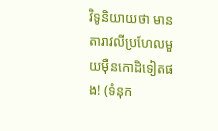វិទូនិយាយថា មានតារាវលីប្រហែលមួយម៉ឺនកោដិទៀតផង! (ទំនុក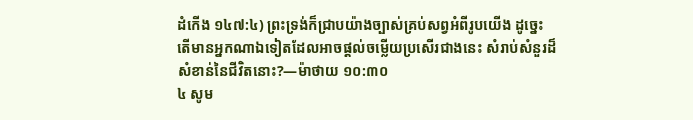ដំកើង ១៤៧:៤) ព្រះទ្រង់ក៏ជ្រាបយ៉ាងច្បាស់គ្រប់សព្វអំពីរូបយើង ដូច្នេះតើមានអ្នកណាឯទៀតដែលអាចផ្ដល់ចម្លើយប្រសើរជាងនេះ សំរាប់សំនួរដ៏សំខាន់នៃជីវិតនោះ?—ម៉ាថាយ ១០:៣០
៤ សូម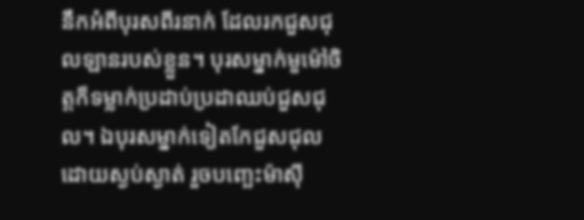នឹកអំពីបុរសពីរនាក់ ដែលរកជួសជុលឡានរបស់ខ្លួន។ បុរសម្នាក់មួម៉ៅចិត្តក៏ទម្លាក់ប្រដាប់ប្រដាឈប់ជួសជុល។ ឯបុរសម្នាក់ទៀតកែជួសជុលដោយស្ងប់ស្ងាត់ រួចបញ្ឆេះម៉ាស៊ី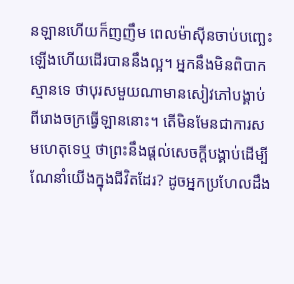នឡានហើយក៏ញញឹម ពេលម៉ាស៊ីនចាប់បញ្ឆេះឡើងហើយដើរបាននឹងល្អ។ អ្នកនឹងមិនពិបាកស្មានទេ ថាបុរសមួយណាមានសៀវភៅបង្គាប់ពីរោងចក្រធ្វើឡាននោះ។ តើមិនមែនជាការសមហេតុទេឬ ថាព្រះនឹងផ្ដល់សេចក្ដីបង្គាប់ដើម្បីណែនាំយើងក្នុងជីវិតដែរ? ដូចអ្នកប្រហែលដឹង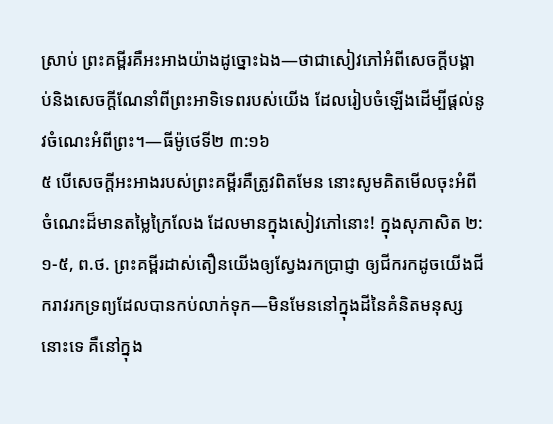ស្រាប់ ព្រះគម្ពីរគឺអះអាងយ៉ាងដូច្នោះឯង—ថាជាសៀវភៅអំពីសេចក្ដីបង្គាប់និងសេចក្ដីណែនាំពីព្រះអាទិទេពរបស់យើង ដែលរៀបចំឡើងដើម្បីផ្ដល់នូវចំណេះអំពីព្រះ។—ធីម៉ូថេទី២ ៣:១៦
៥ បើសេចក្ដីអះអាងរបស់ព្រះគម្ពីរគឺត្រូវពិតមែន នោះសូមគិតមើលចុះអំពីចំណេះដ៏មានតម្លៃក្រៃលែង ដែលមានក្នុងសៀវភៅនោះ! ក្នុងសុភាសិត ២:១-៥, ព.ថ. ព្រះគម្ពីរដាស់តឿនយើងឲ្យស្វែងរកប្រាជ្ញា ឲ្យជីករកដូចយើងជីករាវរកទ្រព្យដែលបានកប់លាក់ទុក—មិនមែននៅក្នុងដីនៃគំនិតមនុស្សនោះទេ គឺនៅក្នុង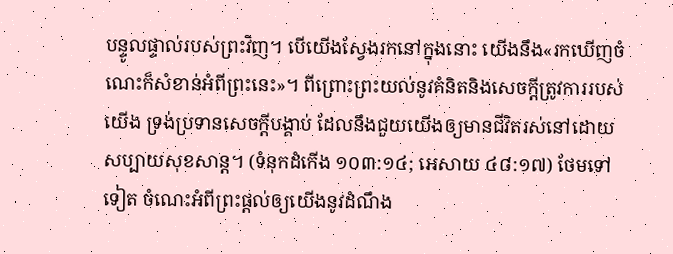បន្ទូលផ្ទាល់របស់ព្រះវិញ។ បើយើងស្វែងរកនៅក្នុងនោះ យើងនឹង«រកឃើញចំណេះក៏សំខាន់អំពីព្រះនេះ»។ ពីព្រោះព្រះយល់នូវគំនិតនិងសេចក្ដីត្រូវការរបស់យើង ទ្រង់ប្រទានសេចក្ដីបង្គាប់ ដែលនឹងជួយយើងឲ្យមានជីវិតរស់នៅដោយសប្បាយសុខសាន្ត។ (ទំនុកដំកើង ១០៣:១៤; អេសាយ ៤៨:១៧) ថែមទៅទៀត ចំណេះអំពីព្រះផ្ដល់ឲ្យយើងនូវដំណឹង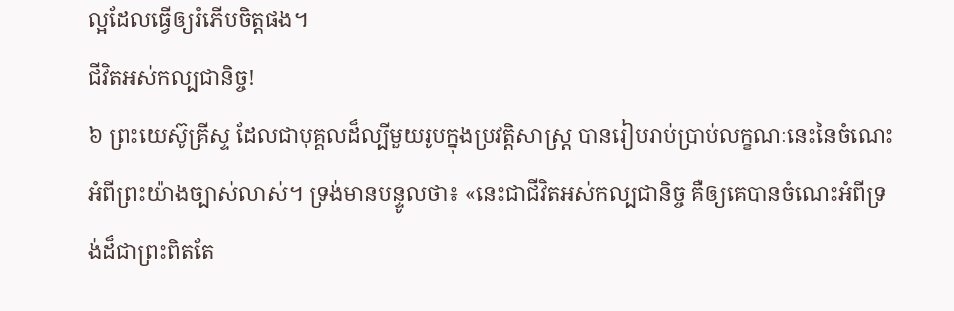ល្អដែលធ្វើឲ្យរំភើបចិត្តផង។
ជីវិតអស់កល្បជានិច្ច!
៦ ព្រះយេស៊ូគ្រីស្ទ ដែលជាបុគ្គលដ៏ល្បីមួយរូបក្នុងប្រវត្ដិសាស្ត្រ បានរៀបរាប់ប្រាប់លក្ខណៈនេះនៃចំណេះអំពីព្រះយ៉ាងច្បាស់លាស់។ ទ្រង់មានបន្ទូលថា៖ «នេះជាជីវិតអស់កល្បជានិច្ច គឺឲ្យគេបានចំណេះអំពីទ្រង់ដ៏ជាព្រះពិតតែ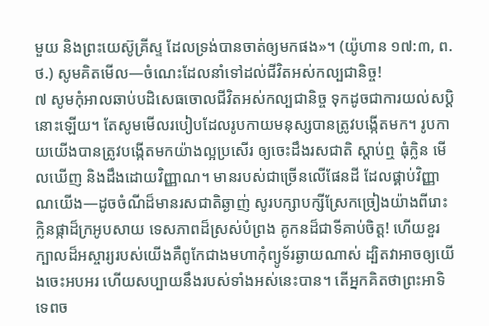មួយ និងព្រះយេស៊ូគ្រីស្ទ ដែលទ្រង់បានចាត់ឲ្យមកផង»។ (យ៉ូហាន ១៧:៣, ព.ថ.) សូមគិតមើល—ចំណេះដែលនាំទៅដល់ជីវិតអស់កល្បជានិច្ច!
៧ សូមកុំអាលឆាប់បដិសេធចោលជីវិតអស់កល្បជានិច្ច ទុកដូចជាការយល់សប្ដិនោះឡើយ។ តែសូមមើលរបៀបដែលរូបកាយមនុស្សបានត្រូវបង្កើតមក។ រូបកាយយើងបានត្រូវបង្កើតមកយ៉ាងល្អប្រសើរ ឲ្យចេះដឹងរសជាតិ ស្ដាប់ឮ ធុំក្លិន មើលឃើញ និងដឹងដោយវិញ្ញាណ។ មានរបស់ជាច្រើនលើផែនដី ដែលផ្គាប់វិញ្ញាណយើង—ដូចចំណីដ៏មានរសជាតិឆ្ងាញ់ សូរបក្សាបក្សីស្រែកច្រៀងយ៉ាងពីរោះ ក្លិនផ្កាដ៏ក្រអូបសាយ ទេសភាពដ៏ស្រស់បំព្រង គូកនដ៏ជាទីគាប់ចិត្ត! ហើយខួរក្បាលដ៏អស្ចារ្យរបស់យើងគឺពូកែជាងមហាកុំព្យូទ័រឆ្ងាយណាស់ ដ្បិតវាអាចឲ្យយើងចេះអបអរ ហើយសប្បាយនឹងរបស់ទាំងអស់នេះបាន។ តើអ្នកគិតថាព្រះអាទិទេពច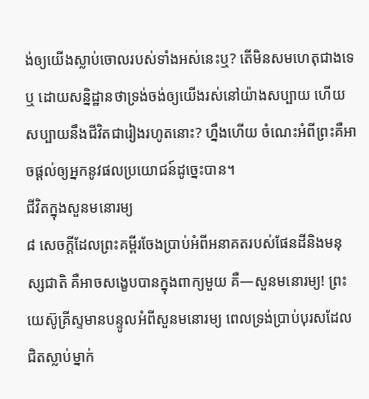ង់ឲ្យយើងស្លាប់ចោលរបស់ទាំងអស់នេះឬ? តើមិនសមហេតុជាងទេឬ ដោយសន្និដ្ឋានថាទ្រង់ចង់ឲ្យយើងរស់នៅយ៉ាងសប្បាយ ហើយសប្បាយនឹងជីវិតជារៀងរហូតនោះ? ហ្នឹងហើយ ចំណេះអំពីព្រះគឺអាចផ្ដល់ឲ្យអ្នកនូវផលប្រយោជន៍ដូច្នេះបាន។
ជីវិតក្នុងសួនមនោរម្យ
៨ សេចក្ដីដែលព្រះគម្ពីរចែងប្រាប់អំពីអនាគតរបស់ផែនដីនិងមនុស្សជាតិ គឺអាចសង្ខេបបានក្នុងពាក្យមួយ គឺ—សួនមនោរម្យ! ព្រះយេស៊ូគ្រីស្ទមានបន្ទូលអំពីសួនមនោរម្យ ពេលទ្រង់ប្រាប់បុរសដែលជិតស្លាប់ម្នាក់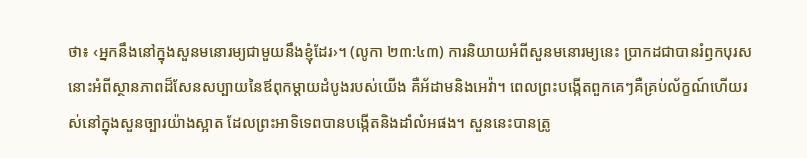ថា៖ ‹អ្នកនឹងនៅក្នុងសួនមនោរម្យជាមួយនឹងខ្ញុំដែរ›។ (លូកា ២៣:៤៣) ការនិយាយអំពីសួនមនោរម្យនេះ ប្រាកដជាបានរំឭកបុរសនោះអំពីស្ថានភាពដ៏សែនសប្បាយនៃឪពុកម្ដាយដំបូងរបស់យើង គឺអ័ដាមនិងអេវ៉ា។ ពេលព្រះបង្កើតពួកគេៗគឺគ្រប់ល័ក្ខណ៍ហើយរស់នៅក្នុងសួនច្បារយ៉ាងស្អាត ដែលព្រះអាទិទេពបានបង្កើតនិងដាំលំអផង។ សួននេះបានត្រូ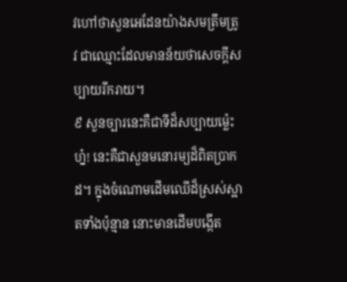វហៅថាសួនអេដែនយ៉ាងសមត្រឹមត្រូវ ជាឈ្មោះដែលមានន័យថាសេចក្ដីសប្បាយរីករាយ។
៩ សួនច្បារនេះគឺជាទីដ៏សប្បាយម្ល៉េះហ្ន៎! នេះគឺជាសួនមនោរម្យដ៏ពិតប្រាកដ។ ក្នុងចំណោមដើមឈើដ៏ស្រស់ស្អាតទាំងប៉ុន្មាន នោះមានដើមបង្កើត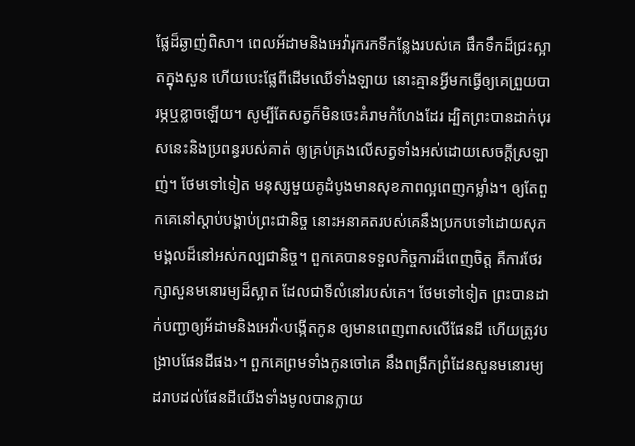ផ្លែដ៏ឆ្ងាញ់ពិសា។ ពេលអ័ដាមនិងអេវ៉ារុករកទីកន្លែងរបស់គេ ផឹកទឹកដ៏ជ្រះស្អាតក្នុងសួន ហើយបេះផ្លែពីដើមឈើទាំងឡាយ នោះគ្មានអ្វីមកធ្វើឲ្យគេព្រួយបារម្ភឬខ្លាចឡើយ។ សូម្បីតែសត្វក៏មិនចេះគំរាមកំហែងដែរ ដ្បិតព្រះបានដាក់បុរសនេះនិងប្រពន្ធរបស់គាត់ ឲ្យគ្រប់គ្រងលើសត្វទាំងអស់ដោយសេចក្ដីស្រឡាញ់។ ថែមទៅទៀត មនុស្សមួយគូដំបូងមានសុខភាពល្អពេញកម្លាំង។ ឲ្យតែពួកគេនៅស្ដាប់បង្គាប់ព្រះជានិច្ច នោះអនាគតរបស់គេនឹងប្រកបទៅដោយសុភមង្គលដ៏នៅអស់កល្បជានិច្ច។ ពួកគេបានទទួលកិច្ចការដ៏ពេញចិត្ត គឺការថែរក្សាសួនមនោរម្យដ៏ស្អាត ដែលជាទីលំនៅរបស់គេ។ ថែមទៅទៀត ព្រះបានដាក់បញ្ជាឲ្យអ័ដាមនិងអេវ៉ា‹បង្កើតកូន ឲ្យមានពេញពាសលើផែនដី ហើយត្រូវបង្រាបផែនដីផង›។ ពួកគេព្រមទាំងកូនចៅគេ នឹងពង្រីកព្រំដែនសួនមនោរម្យ ដរាបដល់ផែនដីយើងទាំងមូលបានក្លាយ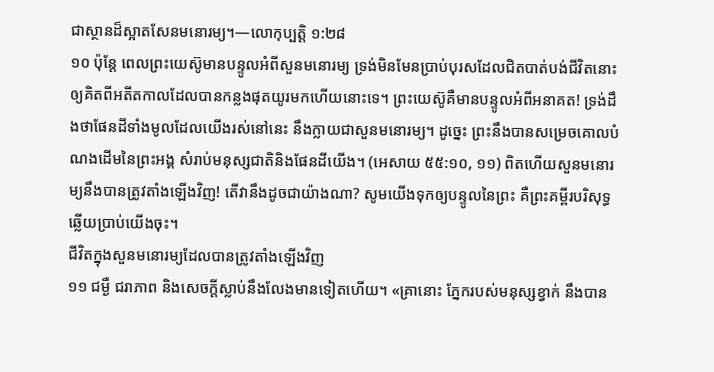ជាស្ថានដ៏ស្អាតសែនមនោរម្យ។—លោកុប្បត្តិ ១:២៨
១០ ប៉ុន្តែ ពេលព្រះយេស៊ូមានបន្ទូលអំពីសួនមនោរម្យ ទ្រង់មិនមែនប្រាប់បុរសដែលជិតបាត់បង់ជីវិតនោះ ឲ្យគិតពីអតីតកាលដែលបានកន្លងផុតយូរមកហើយនោះទេ។ ព្រះយេស៊ូគឺមានបន្ទូលអំពីអនាគត! ទ្រង់ដឹងថាផែនដីទាំងមូលដែលយើងរស់នៅនេះ នឹងក្លាយជាសួនមនោរម្យ។ ដូច្នេះ ព្រះនឹងបានសម្រេចគោលបំណងដើមនៃព្រះអង្គ សំរាប់មនុស្សជាតិនិងផែនដីយើង។ (អេសាយ ៥៥:១០, ១១) ពិតហើយសួនមនោរម្យនឹងបានត្រូវតាំងឡើងវិញ! តើវានឹងដូចជាយ៉ាងណា? សូមយើងទុកឲ្យបន្ទូលនៃព្រះ គឺព្រះគម្ពីរបរិសុទ្ធ ឆ្លើយប្រាប់យើងចុះ។
ជីវិតក្នុងសួនមនោរម្យដែលបានត្រូវតាំងឡើងវិញ
១១ ជម្ងឺ ជរាភាព និងសេចក្ដីស្លាប់នឹងលែងមានទៀតហើយ។ «គ្រានោះ ភ្នែករបស់មនុស្សខ្វាក់ នឹងបាន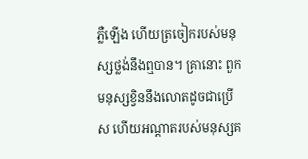ភ្លឺឡើង ហើយត្រចៀករបស់មនុស្សថ្លង់នឹងឮបាន។ គ្រានោះ ពួកមនុស្សខ្វិននឹងលោតដូចជាប្រើស ហើយអណ្ដាតរបស់មនុស្សគ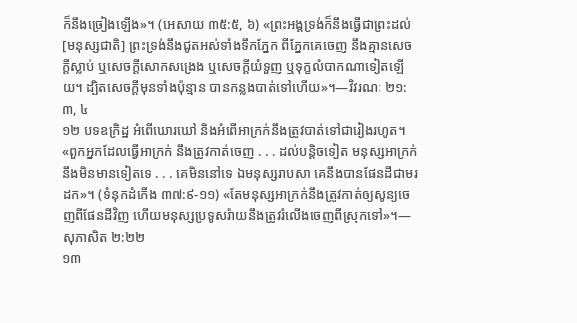ក៏នឹងច្រៀងឡើង»។ (អេសាយ ៣៥:៥, ៦) «ព្រះអង្គទ្រង់ក៏នឹងធ្វើជាព្រះដល់[មនុស្សជាតិ] ព្រះទ្រង់នឹងជូតអស់ទាំងទឹកភ្នែក ពីភ្នែកគេចេញ នឹងគ្មានសេចក្ដីស្លាប់ ឬសេចក្ដីសោកសង្រេង ឬសេចក្ដីយំទួញ ឬទុក្ខលំបាកណាទៀតឡើយ។ ដ្បិតសេចក្ដីមុនទាំងប៉ុន្មាន បានកន្លងបាត់ទៅហើយ»។—វិវរណៈ ២១:៣, ៤
១២ បទឧក្រិដ្ឋ អំពើឃោរឃៅ និងអំពើអាក្រក់នឹងត្រូវបាត់ទៅជារៀងរហូត។ «ពួកអ្នកដែលធ្វើអាក្រក់ នឹងត្រូវកាត់ចេញ . . . ដល់បន្ដិចទៀត មនុស្សអាក្រក់នឹងមិនមានទៀតទេ . . . គេមិននៅទេ ឯមនុស្សរាបសា គេនឹងបានផែនដីជាមរដក»។ (ទំនុកដំកើង ៣៧:៩-១១) «តែមនុស្សអាក្រក់នឹងត្រូវកាត់ឲ្យសូន្យចេញពីផែនដីវិញ ហើយមនុស្សប្រទូសរ៉ាយនឹងត្រូវរំលើងចេញពីស្រុកទៅ»។—សុភាសិត ២:២២
១៣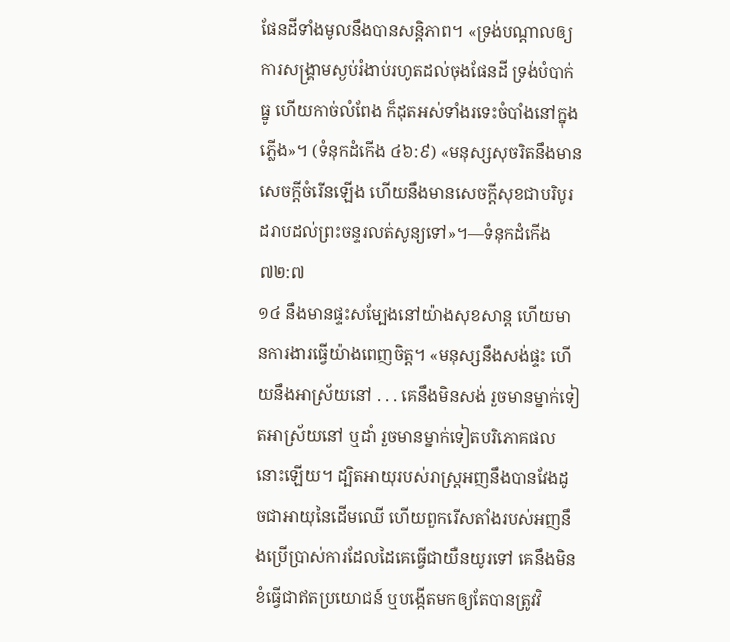ផែនដីទាំងមូលនឹងបានសន្ដិភាព។ «ទ្រង់បណ្ដាលឲ្យការសង្គ្រាមស្ងប់រំងាប់រហូតដល់ចុងផែនដី ទ្រង់បំបាក់ធ្នូ ហើយកាច់លំពែង ក៏ដុតអស់ទាំងរទេះចំបាំងនៅក្នុងភ្លើង»។ (ទំនុកដំកើង ៤៦:៩) «មនុស្សសុចរិតនឹងមានសេចក្ដីចំរើនឡើង ហើយនឹងមានសេចក្ដីសុខជាបរិបូរ ដរាបដល់ព្រះចន្ទរលត់សូន្យទៅ»។—ទំនុកដំកើង ៧២:៧
១៤ នឹងមានផ្ទះសម្បែងនៅយ៉ាងសុខសាន្ត ហើយមានការងារធ្វើយ៉ាងពេញចិត្ត។ «មនុស្សនឹងសង់ផ្ទះ ហើយនឹងអាស្រ័យនៅ . . . គេនឹងមិនសង់ រួចមានម្នាក់ទៀតអាស្រ័យនៅ ឬដាំ រួចមានម្នាក់ទៀតបរិភោគផលនោះឡើយ។ ដ្បិតអាយុរបស់រាស្ត្រអញនឹងបានវែងដូចជាអាយុនៃដើមឈើ ហើយពួករើសតាំងរបស់អញនឹងប្រើប្រាស់ការដែលដៃគេធ្វើជាយឺនយូរទៅ គេនឹងមិនខំធ្វើជាឥតប្រយោជន៍ ឬបង្កើតមកឲ្យតែបានត្រូវវិ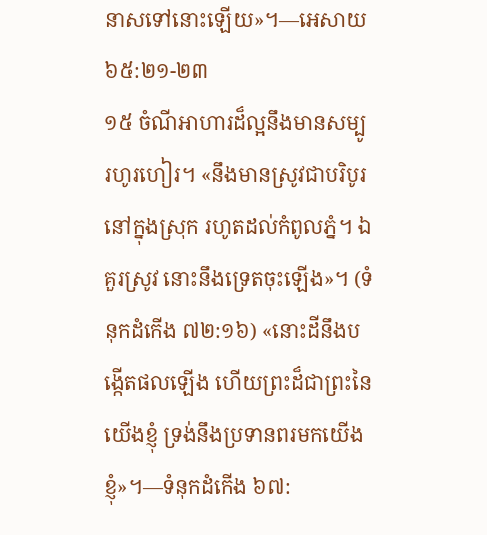នាសទៅនោះឡើយ»។—អេសាយ ៦៥:២១-២៣
១៥ ចំណីអាហារដ៏ល្អនឹងមានសម្បូរហូរហៀរ។ «នឹងមានស្រូវជាបរិបូរនៅក្នុងស្រុក រហូតដល់កំពូលភ្នំ។ ឯគួរស្រូវ នោះនឹងទ្រេតចុះឡើង»។ (ទំនុកដំកើង ៧២:១៦) «នោះដីនឹងបង្កើតផលឡើង ហើយព្រះដ៏ជាព្រះនៃយើងខ្ញុំ ទ្រង់នឹងប្រទានពរមកយើងខ្ញុំ»។—ទំនុកដំកើង ៦៧: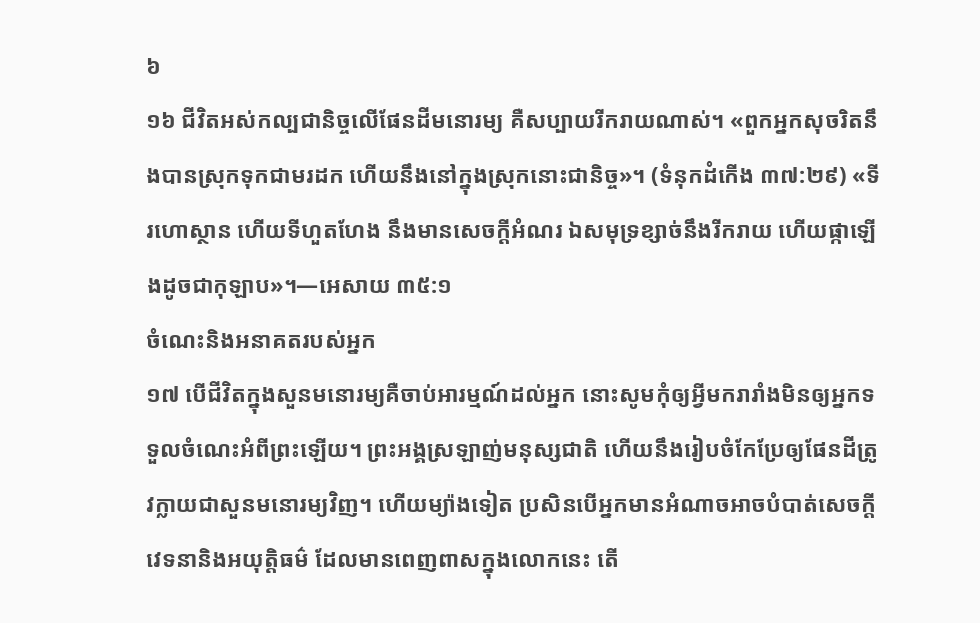៦
១៦ ជីវិតអស់កល្បជានិច្ចលើផែនដីមនោរម្យ គឺសប្បាយរីករាយណាស់។ «ពួកអ្នកសុចរិតនឹងបានស្រុកទុកជាមរដក ហើយនឹងនៅក្នុងស្រុកនោះជានិច្ច»។ (ទំនុកដំកើង ៣៧:២៩) «ទីរហោស្ថាន ហើយទីហួតហែង នឹងមានសេចក្ដីអំណរ ឯសមុទ្រខ្សាច់នឹងរីករាយ ហើយផ្កាឡើងដូចជាកុឡាប»។—អេសាយ ៣៥:១
ចំណេះនិងអនាគតរបស់អ្នក
១៧ បើជីវិតក្នុងសួនមនោរម្យគឺចាប់អារម្មណ៍ដល់អ្នក នោះសូមកុំឲ្យអ្វីមករារាំងមិនឲ្យអ្នកទទួលចំណេះអំពីព្រះឡើយ។ ព្រះអង្គស្រឡាញ់មនុស្សជាតិ ហើយនឹងរៀបចំកែប្រែឲ្យផែនដីត្រូវក្លាយជាសួនមនោរម្យវិញ។ ហើយម្យ៉ាងទៀត ប្រសិនបើអ្នកមានអំណាចអាចបំបាត់សេចក្ដីវេទនានិងអយុត្ដិធម៌ ដែលមានពេញពាសក្នុងលោកនេះ តើ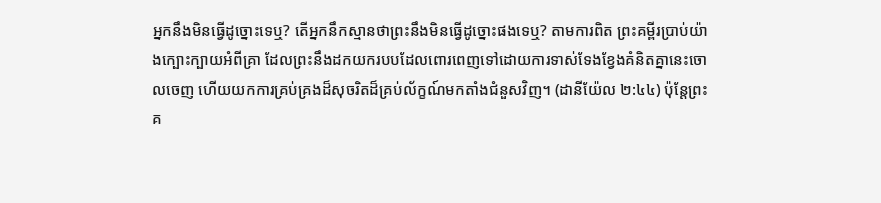អ្នកនឹងមិនធ្វើដូច្នោះទេឬ? តើអ្នកនឹកស្មានថាព្រះនឹងមិនធ្វើដូច្នោះផងទេឬ? តាមការពិត ព្រះគម្ពីរប្រាប់យ៉ាងក្បោះក្បាយអំពីគ្រា ដែលព្រះនឹងដកយករបបដែលពោរពេញទៅដោយការទាស់ទែងខ្វែងគំនិតគ្នានេះចោលចេញ ហើយយកការគ្រប់គ្រងដ៏សុចរិតដ៏គ្រប់ល័ក្ខណ៍មកតាំងជំនួសវិញ។ (ដានីយ៉ែល ២:៤៤) ប៉ុន្តែព្រះគ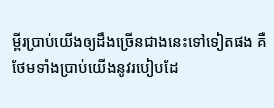ម្ពីរប្រាប់យើងឲ្យដឹងច្រើនជាងនេះទៅទៀតផង គឺថែមទាំងប្រាប់យើងនូវរបៀបដែ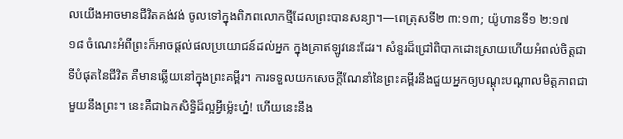លយើងអាចមានជីវិតគង់វង់ ចូលទៅក្នុងពិភពលោកថ្មីដែលព្រះបានសន្យា។—ពេត្រុសទី២ ៣:១៣; យ៉ូហានទី១ ២:១៧
១៨ ចំណេះអំពីព្រះក៏អាចផ្ដល់ផលប្រយោជន៍ដល់អ្នក ក្នុងគ្រាឥឡូវនេះដែរ។ សំនួរដ៏ជ្រៅពិបាកដោះស្រាយហើយអំពល់ចិត្តជាទីបំផុតនៃជីវិត គឺមានឆ្លើយនៅក្នុងព្រះគម្ពីរ។ ការទទួលយកសេចក្ដីណែនាំនៃព្រះគម្ពីរនឹងជួយអ្នកឲ្យបណ្ដុះបណ្ដាលមិត្តភាពជាមួយនឹងព្រះ។ នេះគឺជាឯកសិទ្ធិដ៏ល្អអ្វីម្ល៉េះហ្ន៎! ហើយនេះនឹង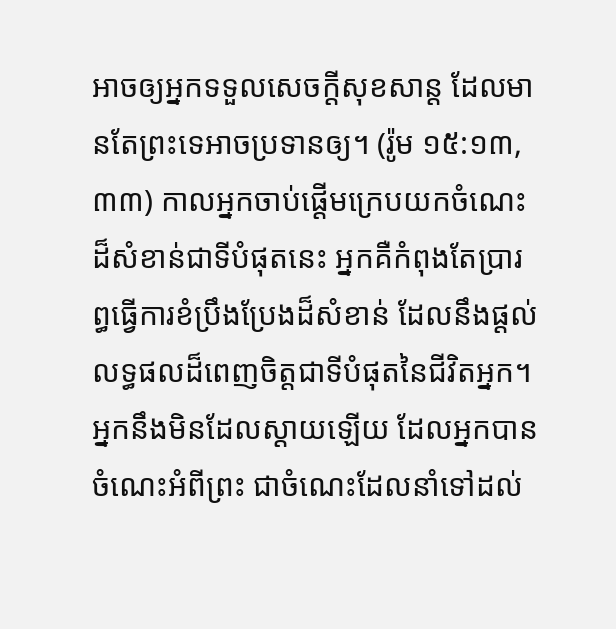អាចឲ្យអ្នកទទួលសេចក្ដីសុខសាន្ត ដែលមានតែព្រះទេអាចប្រទានឲ្យ។ (រ៉ូម ១៥:១៣, ៣៣) កាលអ្នកចាប់ផ្ដើមក្រេបយកចំណេះដ៏សំខាន់ជាទីបំផុតនេះ អ្នកគឺកំពុងតែប្រារព្ធធ្វើការខំប្រឹងប្រែងដ៏សំខាន់ ដែលនឹងផ្ដល់លទ្ធផលដ៏ពេញចិត្តជាទីបំផុតនៃជីវិតអ្នក។ អ្នកនឹងមិនដែលស្ដាយឡើយ ដែលអ្នកបានចំណេះអំពីព្រះ ជាចំណេះដែលនាំទៅដល់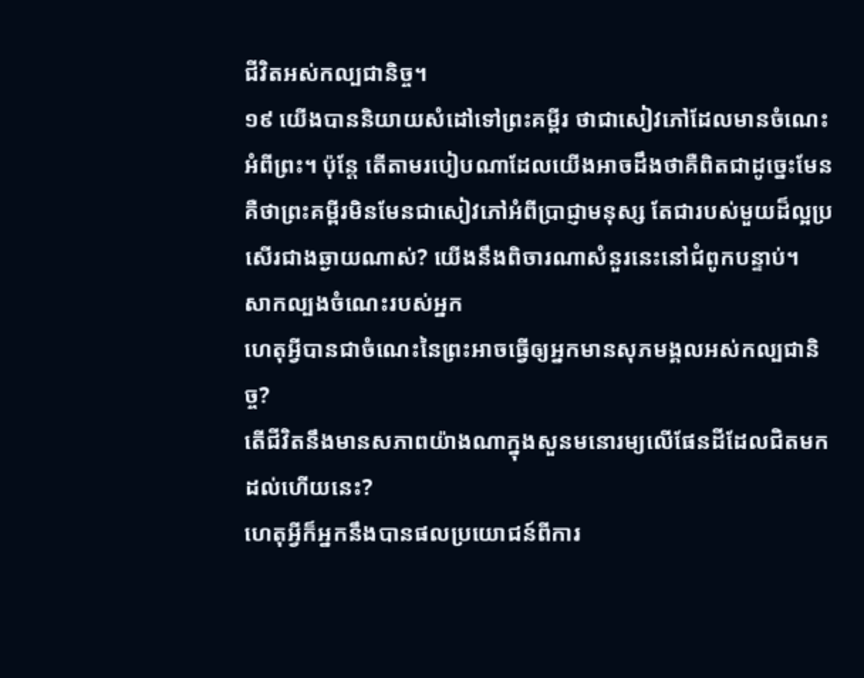ជីវិតអស់កល្បជានិច្ច។
១៩ យើងបាននិយាយសំដៅទៅព្រះគម្ពីរ ថាជាសៀវភៅដែលមានចំណេះអំពីព្រះ។ ប៉ុន្តែ តើតាមរបៀបណាដែលយើងអាចដឹងថាគឺពិតជាដូច្នេះមែន គឺថាព្រះគម្ពីរមិនមែនជាសៀវភៅអំពីប្រាជ្ញាមនុស្ស តែជារបស់មួយដ៏ល្អប្រសើរជាងឆ្ងាយណាស់? យើងនឹងពិចារណាសំនួរនេះនៅជំពូកបន្ទាប់។
សាកល្បងចំណេះរបស់អ្នក
ហេតុអ្វីបានជាចំណេះនៃព្រះអាចធ្វើឲ្យអ្នកមានសុភមង្គលអស់កល្បជានិច្ច?
តើជីវិតនឹងមានសភាពយ៉ាងណាក្នុងសួនមនោរម្យលើផែនដីដែលជិតមកដល់ហើយនេះ?
ហេតុអ្វីក៏អ្នកនឹងបានផលប្រយោជន៍ពីការ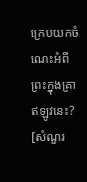ក្រេបយកចំណេះអំពីព្រះក្នុងគ្រាឥឡូវនេះ?
[សំណួរ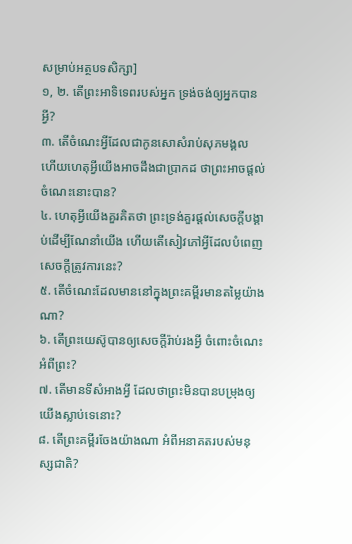សម្រាប់អត្ថបទសិក្សា]
១, ២. តើព្រះអាទិទេពរបស់អ្នក ទ្រង់ចង់ឲ្យអ្នកបានអ្វី?
៣. តើចំណេះអ្វីដែលជាកូនសោសំរាប់សុភមង្គល ហើយហេតុអ្វីយើងអាចដឹងជាប្រាកដ ថាព្រះអាចផ្ដល់ចំណេះនោះបាន?
៤. ហេតុអ្វីយើងគួរគិតថា ព្រះទ្រង់គួរផ្ដល់សេចក្ដីបង្គាប់ដើម្បីណែនាំយើង ហើយតើសៀវភៅអ្វីដែលបំពេញសេចក្ដីត្រូវការនេះ?
៥. តើចំណេះដែលមាននៅក្នុងព្រះគម្ពីរមានតម្លៃយ៉ាងណា?
៦. តើព្រះយេស៊ូបានឲ្យសេចក្ដីរ៉ាប់រងអ្វី ចំពោះចំណេះអំពីព្រះ?
៧. តើមានទីសំអាងអ្វី ដែលថាព្រះមិនបានបម្រុងឲ្យយើងស្លាប់ទេនោះ?
៨. តើព្រះគម្ពីរចែងយ៉ាងណា អំពីអនាគតរបស់មនុស្សជាតិ?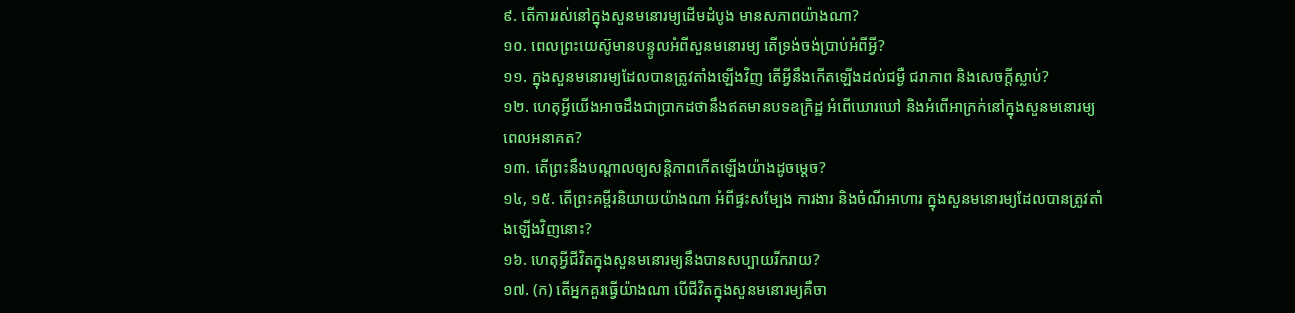៩. តើការរស់នៅក្នុងសួនមនោរម្យដើមដំបូង មានសភាពយ៉ាងណា?
១០. ពេលព្រះយេស៊ូមានបន្ទូលអំពីសួនមនោរម្យ តើទ្រង់ចង់ប្រាប់អំពីអ្វី?
១១. ក្នុងសួនមនោរម្យដែលបានត្រូវតាំងឡើងវិញ តើអ្វីនឹងកើតឡើងដល់ជម្ងឺ ជរាភាព និងសេចក្ដីស្លាប់?
១២. ហេតុអ្វីយើងអាចដឹងជាប្រាកដថានឹងឥតមានបទឧក្រិដ្ឋ អំពើឃោរឃៅ និងអំពើអាក្រក់នៅក្នុងសួនមនោរម្យពេលអនាគត?
១៣. តើព្រះនឹងបណ្ដាលឲ្យសន្ដិភាពកើតឡើងយ៉ាងដូចម្ដេច?
១៤, ១៥. តើព្រះគម្ពីរនិយាយយ៉ាងណា អំពីផ្ទះសម្បែង ការងារ និងចំណីអាហារ ក្នុងសួនមនោរម្យដែលបានត្រូវតាំងឡើងវិញនោះ?
១៦. ហេតុអ្វីជីវិតក្នុងសួនមនោរម្យនឹងបានសប្បាយរីករាយ?
១៧. (ក) តើអ្នកគួរធ្វើយ៉ាងណា បើជីវិតក្នុងសួនមនោរម្យគឺចា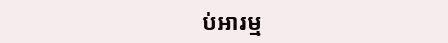ប់អារម្ម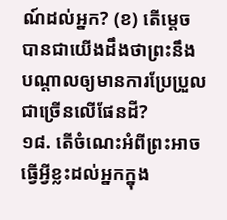ណ៍ដល់អ្នក? (ខ) តើម្ដេចបានជាយើងដឹងថាព្រះនឹងបណ្ដាលឲ្យមានការប្រែប្រួលជាច្រើនលើផែនដី?
១៨. តើចំណេះអំពីព្រះអាចធ្វើអ្វីខ្លះដល់អ្នកក្នុង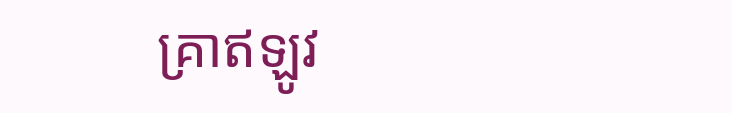គ្រាឥឡូវ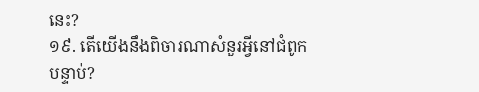នេះ?
១៩. តើយើងនឹងពិចារណាសំនួរអ្វីនៅជំពូកបន្ទាប់?